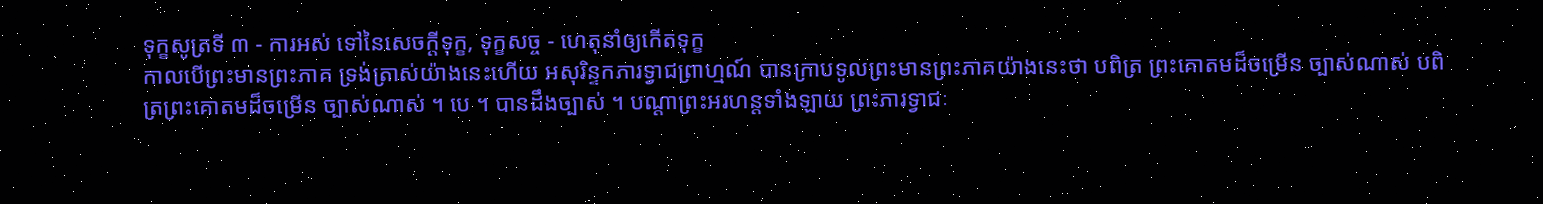ទុក្ខសូត្រទី ៣ - ការអស់ ទៅនៃសេចក្តីទុក្ខ, ទុក្ខសច្ច - ហេតុនាំឲ្យកើតទុក្ខ
កាលបើព្រះមានព្រះភាគ ទ្រង់ត្រាស់យ៉ាងនេះហើយ អសុរិន្ទកភារទ្វាជព្រាហ្មណ៍ បានក្រាបទូលព្រះមានព្រះភាគយ៉ាងនេះថា បពិត្រ ព្រះគោតមដ៏ចម្រើន ច្បាស់ណាស់ បពិត្រព្រះគោតមដ៏ចម្រើន ច្បាស់ណាស់ ។ បេ ។ បានដឹងច្បាស់ ។ បណ្តាព្រះអរហន្តទាំងឡាយ ព្រះភារទ្វាជៈ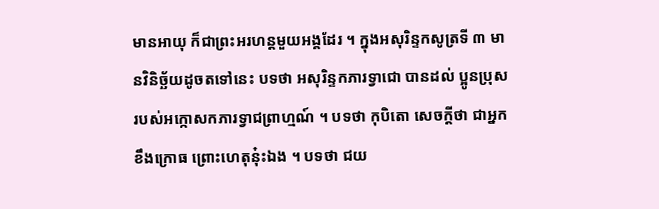មានអាយុ ក៏ជាព្រះអរហន្តមួយអង្គដែរ ។ ក្នុងអសុរិន្ទកសូត្រទី ៣ មានវិនិច្ឆ័យដូចតទៅនេះ បទថា អសុរិន្ទកភារទ្វាជោ បានដល់ ប្អូនប្រុសរបស់អក្កោសកភារទ្វាជព្រាហ្មណ៍ ។ បទថា កុបិតោ សេចក្តីថា ជាអ្នកខឹងក្រោធ ព្រោះហេតុនុ៎ះឯង ។ បទថា ជយ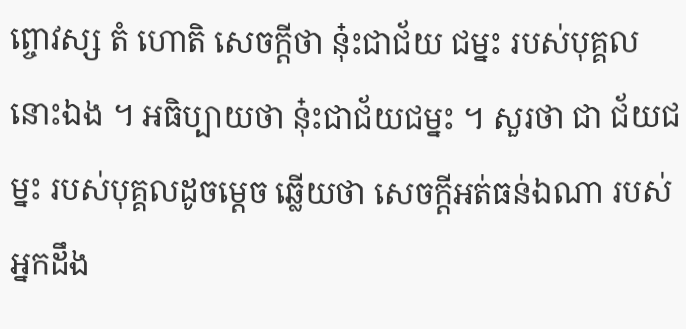ព្ចោវស្ស តំ ហោតិ សេចក្តីថា នុ៎ះជាជ័យ ជម្នះ របស់បុគ្គលនោះឯង ។ អធិប្បាយថា នុ៎ះជាជ័យជម្នះ ។ សួរថា ជា ជ័យជម្នះ របស់បុគ្គលដូចម្តេច ឆ្លើយថា សេចក្តីអត់ធន់ឯណា របស់អ្នកដឹង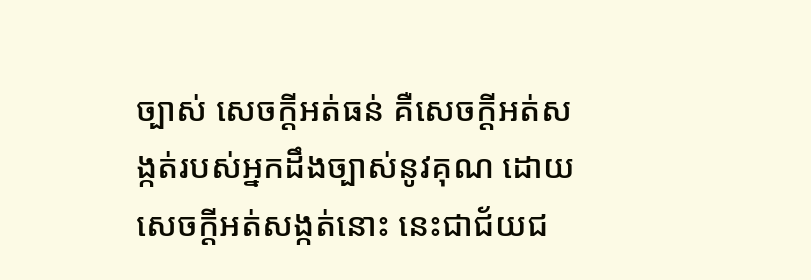ច្បាស់ សេចក្តីអត់ធន់ គឺសេចក្តីអត់សង្កត់របស់អ្នកដឹងច្បាស់នូវគុណ ដោយសេចក្តីអត់សង្កត់នោះ នេះជាជ័យជ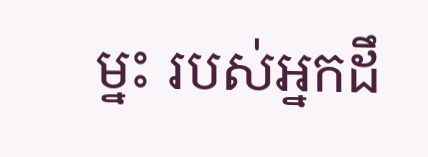ម្នះ របស់អ្នកដឹ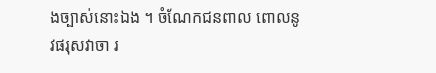ងច្បាស់នោះឯង ។ ចំណែកជនពាល ពោលនូវផរុសវាចា រ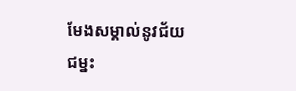មែងសម្គាល់នូវជ័យជម្នះ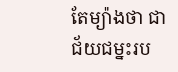តែម្យ៉ាងថា ជាជ័យជម្នះរប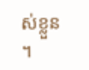ស់ខ្លួន ។